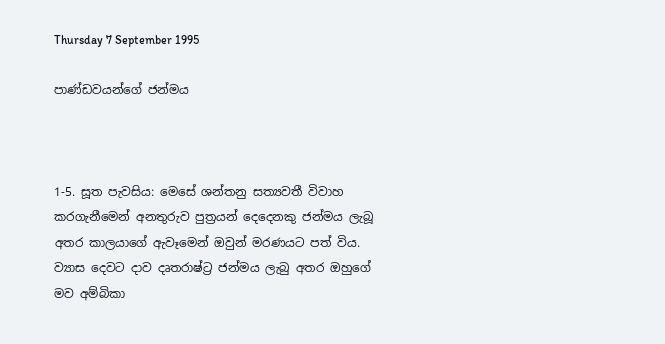Thursday 7 September 1995

පාණ්ඩවයන්ගේ ජන්මය



1-5. සූත පැවසිය: මෙසේ ශන්තනු සත්‍යවතී විවාහ කරගැනීමෙන් අනතුරුව පුත්‍රයන් දෙදෙනකු ජන්මය ලැබූ අතර කාලයාගේ ඇවෑමෙන් ඔවුන් මරණයට පත් විය. ව්‍යාස දෙවට දාව දෘතරාෂ්ට්‍ර ජන්මය ලැබු අතර ඔහුගේ මව අම්බිකා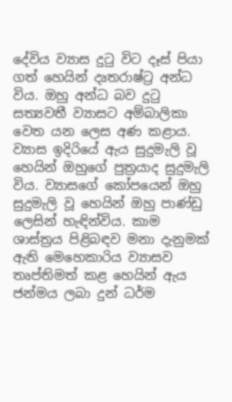දේවිය ව්‍යාස දුටු විට දෑස් පියා ගත් හෙයින් දෘතරාෂ්ට්‍ර අන්ධ විය. ඔහු අන්ධ බව දුටු සත්‍යවතී ව්‍යාසට අම්බාලිකා වෙත යන ලෙස අණ කළාය. ව්‍යාස ඉදිරියේ ඇය සුදුමැලි වූ හෙයින් ඔහුගේ පුත්‍රයාද සුදුමැලි විය. ව්‍යාසගේ කෝපයෙන් ඔහු සුදුමැලි වූ හෙයින් ඔහු පාණ්ඩු ලෙසින් හැඳින්විය. කාම ශාස්ත්‍රය පිළිබඳව මනා දැනුමක් ඇති මෙහෙකාරිය ව්‍යාසව තෘප්තිමත් කළ හෙයින් ඇය ජන්මය ලබා දුන් ධර්ම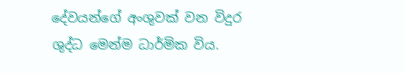දේවයන්ගේ අංශුවක් වන විදුර ශුද්ධ මෙන්ම ධාර්මික විය.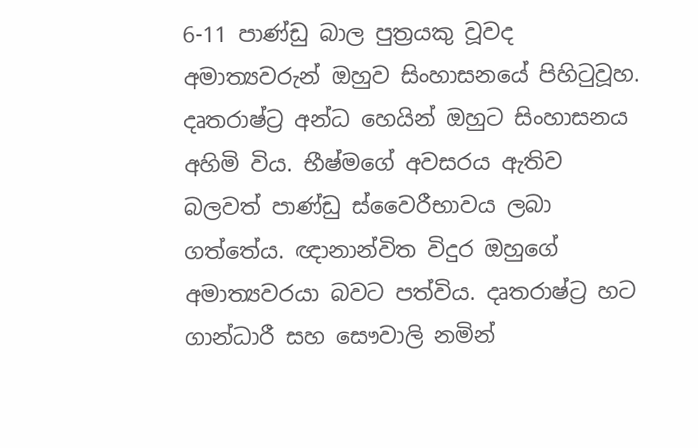6-11 පාණ්ඩු බාල පුත්‍රයකු වූවද අමාත්‍යවරුන් ඔහුව සිංහාසනයේ පිහිටුවූහ. දෘතරාෂ්ට්‍ර අන්ධ හෙයින් ඔහුට සිංහාසනය අහිමි විය. භීෂ්මගේ අවසරය ඇතිව බලවත් පාණ්ඩු ස්වෛරීභාවය ලබා ගත්තේය. ඥානාන්විත විදුර ඔහුගේ අමාත්‍යවරයා බවට පත්විය. දෘතරාෂ්ට්‍ර හට ගාන්ධාරී සහ සෞවාලි නමින්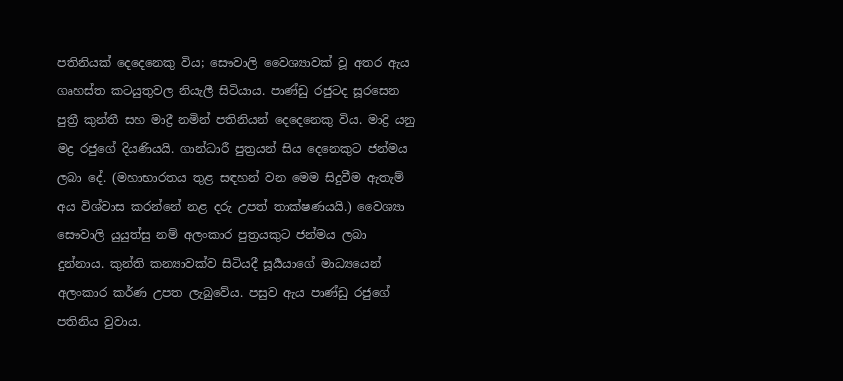පතිනියක් දෙදෙනෙකු විය; සෞවාලි වෛශ්‍යාවක් වූ අතර ඇය ගෘහස්ත කටයුතුවල නියැලී සිටියාය. පාණ්ඩු රජුටද සූරසෙන පුත්‍රී කුන්තී සහ මාද්‍රී නමින් පතිනියන් දෙදෙනෙකු විය. මාද්‍රි යනු මද්‍ර රජුගේ දියණියයි. ගාන්ධාරී පුත්‍රයන් සිය දෙනෙකුට ජන්මය ලබා දේ. (මහාභාරතය තුළ සඳහන් වන මෙම සිදුවීම ඇතැම් අය විශ්වාස කරන්නේ නළ දරු උපත් තාක්ෂණයයි.) වෛශ්‍යා සෞවාලි යුයුත්සු නම් අලංකාර පුත්‍රයකුට ජන්මය ලබා දුන්නාය. කුන්ති කන්‍යාවක්ව සිටියදී සූර්‍යයාගේ මාධ්‍යයෙන් අලංකාර කර්ණ උපත ලැබුවේය. පසුව ඇය පාණ්ඩු රජුගේ පතිනිය වුවාය.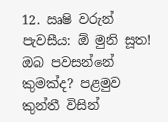12. ඍෂි වරුන් පැවසීය: ඕ මුනි සූත! ඔබ පවසන්නේ කුමක්ද? පළමුව කුන්තී විසින්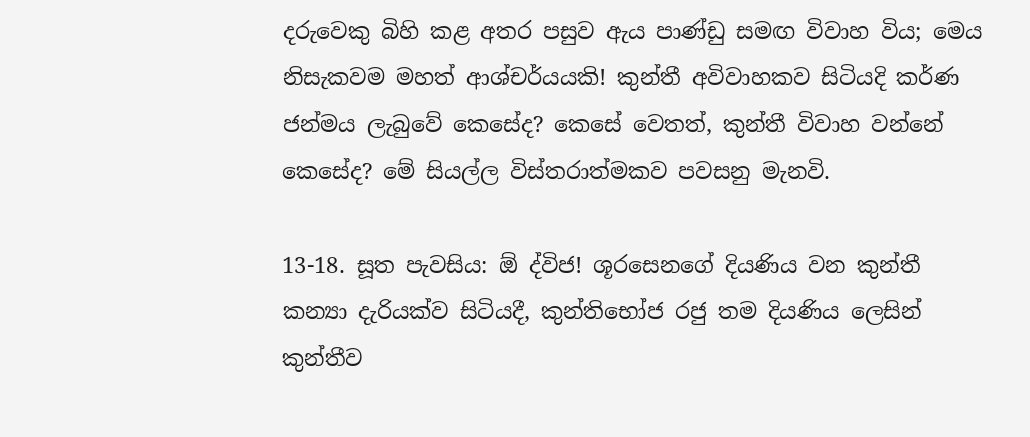දරුවෙකු බිහි කළ අතර පසුව ඇය පාණ්ඩු සමඟ විවාහ විය; මෙය නිසැකවම මහත් ආශ්චර්යයකි! කුන්තී අවිවාහකව සිටියදි කර්ණ ජන්මය ලැබුවේ කෙසේද? කෙසේ වෙතත්, කුන්තී විවාහ වන්නේ කෙසේද? මේ සියල්ල විස්තරාත්මකව පවසනු මැනවි.

13-18. සූත පැවසිය: ඕ ද්විජ! ශූරසෙනගේ දියණිය වන කුන්තී කන්‍යා දැරියක්ව සිටියදී, කුන්තිභෝජ රජු තම දියණිය ලෙසින් කුන්තීව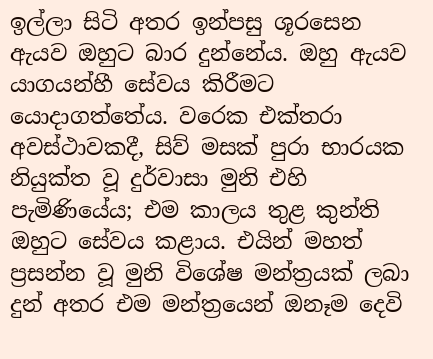ඉල්ලා සිටි අතර ඉන්පසු ශූරසෙන ඇයව ඔහුට බාර දුන්නේය. ඔහු ඇයව යාගයන්හී සේවය කිරීමට යොදාගත්තේය. වරෙක එක්තරා අවස්ථාවකදී, සිව් මසක් පුරා භාරයක නියුක්ත වූ දුර්වාසා මුනි එහි පැමිණියේය; එම කාලය තුළ කුන්ති ඔහුට සේවය කළාය. එයින් මහත් ප්‍රසන්න වූ මුනි විශේෂ මන්ත්‍රයක් ලබා දුන් අතර එම මන්ත්‍රයෙන් ඔනෑම දෙවි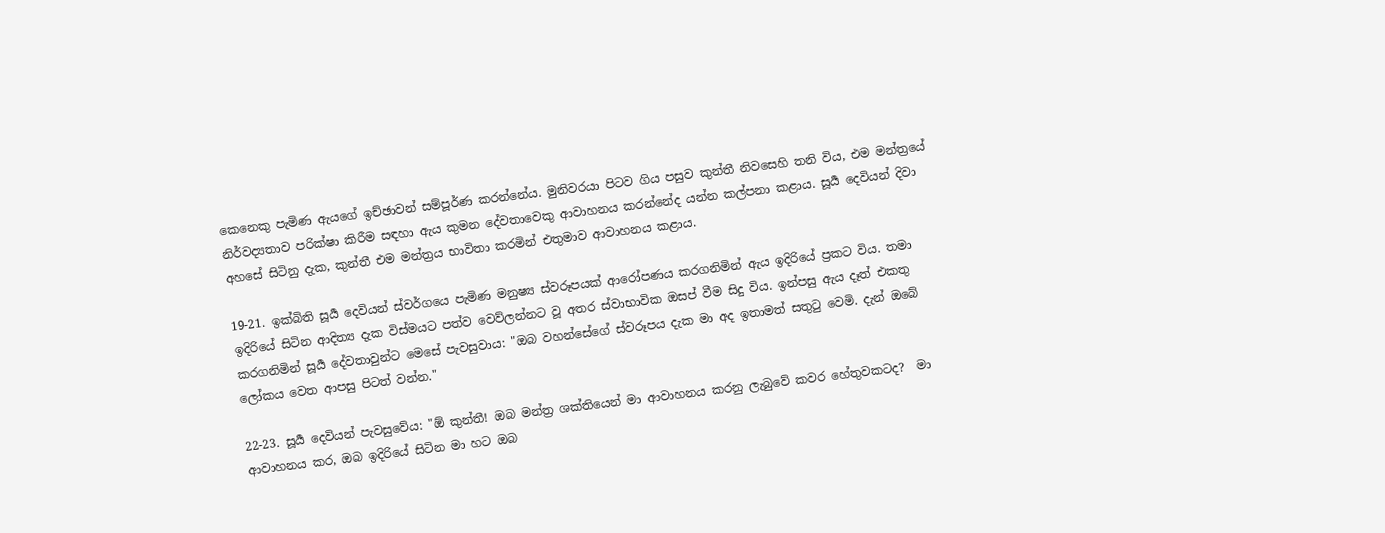කෙනෙකු පැමිණ ඇයගේ ඉච්ඡාවන් සම්පූර්ණ කරන්නේය. මුනිවරයා පිටව ගිය පසුව කුන්තී නිවසෙහි තනි විය, එම මන්ත්‍රයේ නිර්වද්‍යතාව පරික්ෂා කිරීම සඳහා ඇය කුමන දේවතාවෙකු ආවාහනය කරන්නේද යන්න කල්පනා කළාය. සූර්‍ය දෙවියන් දිවා අහසේ සිටිනු දැක, කුන්තී එම මන්ත්‍රය භාවිතා කරමින් එතුමාව ආවාහනය කළාය.

19-21. ඉක්බිති සූර්‍ය දෙවියන් ස්වර්ගයෙ පැමිණ මනුෂ්‍ය ස්වරූපයක් ආරෝපණය කරගනිමින් ඇය ඉදිරියේ ප්‍රකට විය. තමා ඉදිරියේ සිටින ආදිත්‍ය දැක විස්මයට පත්ව වෙව්ලන්නට වූ අතර ස්වාභාවික ඔසප් වීම සිදු විය. ඉන්පසු ඇය දෑත් එකතු කරගනිමින් සූර්‍ය දේවතාවුන්ට මෙසේ පැවසුවාය: "ඔබ වහන්සේගේ ස්වරූපය දැක මා අද ඉතාමත් සතුටු වෙමි. දැන් ඔබේ ලෝකය වෙත ආපසු පිටත් වන්න."

22-23. සූර්‍ය දෙවියන් පැවසුවේය: "ඕ කුන්තී! ඔබ මන්ත්‍ර ශක්තියෙන් මා ආවාහනය කරනු ලැබුවේ කවර හේතුවකටද?  මා ආවාහනය කර, ඔබ ඉදිරියේ සිටින මා හට ඔබ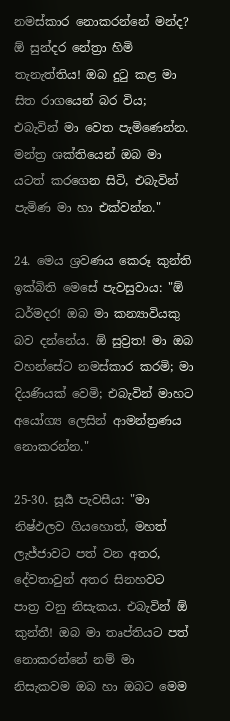නමස්කාර නොකරන්නේ මන්ද? ඕ සුන්දර නේත්‍රා හිමි තැනැත්තිය! ඔබ දුටු කළ මා සිත රාගයෙන් බර විය; එබැවින් මා වෙත පැමිණෙන්න. මන්ත්‍ර ශක්තියෙන් ඔබ මා යටත් කරගෙන සිටි, එබැවින් පැමිණ මා හා එක්වන්න."

24. මෙය ශ්‍රවණය කෙරූ කුන්ති ඉක්බිති මෙසේ පැවසුවාය: "ඕ ධර්මදර! ඔබ මා කන්‍යාවියකු බව දන්නේය. ඕ සුව්‍රත! මා ඔබ වහන්සේට නමස්කාර කරමි; මා දියණියක් වෙමි; එබැවින් මාහට අයෝග්‍ය ලෙසින් ආමන්ත්‍රණය නොකරන්න."

25-30. සූර්‍ය පැවසීය: "මා නිෂ්ඵලව ගියහොත්, මහත් ලැජ්ජාවට පත් වන අතර, දේවතාවුන් අතර සිනහවට පාත්‍ර වනු නිසැකය. එබැවින් ඕ කුන්තී! ඔබ මා තෘප්තියට පත් නොකරන්නේ නම් මා නිසැකවම ඔබ හා ඔබට මෙම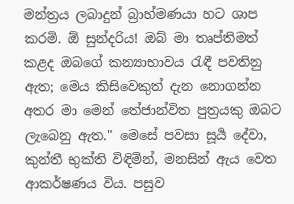මන්ත්‍රය ලබාදුන් බ්‍රාහ්මණයා හට ශාප කරමි. ඕ සුන්දරිය! ඔබ් මා තෘප්තිමත් කළද ඔබගේ කන්‍යාභාවය රැඳී පවතිනු ඇත; මෙය කිසිවෙකුත් දැන නොගන්න අතර මා මෙන් තේජාන්විත පුත්‍රයකු ඔබට ලැබෙනු ඇත." මෙසේ පවසා සූර්‍ය දේවා, කුන්තී භුක්ති විඳිමින්, මනසින් ඇය වෙත ආකර්ෂණය විය. පසුව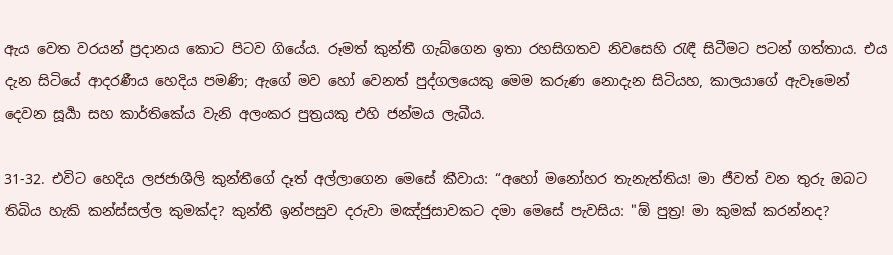ඇය වෙත වරයන් ප්‍රදානය කොට පිටව ගියේය. රූමත් කුන්තී ගැබ්ගෙන ඉතා රහසිගතව නිවසෙහි රැඳී සිටීමට පටන් ගත්තාය. එය දැන සිටියේ ආදරණීය හෙදිය පමණි; ඇගේ මව හෝ වෙනත් පුද්ගලයෙකු මෙම කරුණ නොදැන සිටියහ, කාලයාගේ ඇවෑමෙන් දෙවන සූර්‍යා සහ කාර්තිකේය වැනි අලංකර පුත්‍රයකු එහි ජන්මය ලැබීය.

31-32. එවිට හෙදිය ලජජාශීලි කුන්තීගේ දෑත් අල්ලාගෙන මෙසේ කීවාය: “අහෝ මනෝහර තැනැත්තිය! මා ජීවත් වන තුරු ඔබට තිබිය හැකි කන්ස්සල්ල කුමක්ද? කුන්තී ඉන්පසුව දරුවා මඤ්ජුසාවකට දමා මෙසේ පැවසිය: "ඕ පුත්‍ර! මා කුමක් කරන්නද?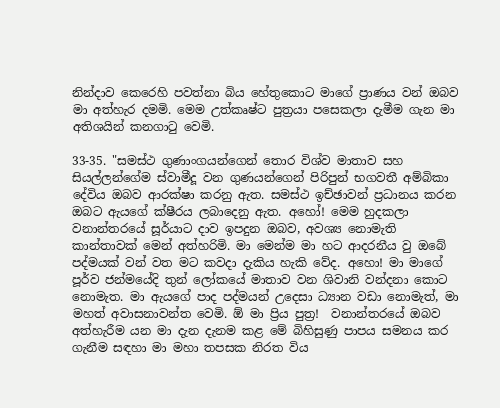නින්දාව කෙරෙහි පවත්නා බිය හේතුකොට මාගේ ප්‍රාණය වන් ඔබව මා අත්හැර දමමි. මෙම උත්කෘෂ්ට පුත්‍රයා පසෙකලා දැමීම ගැන මා අතිශයින් කනගාටු වෙමි.

33-35. "සමස්ථ ගුණාංගයන්ගෙන් තොර විශ්ව මාතාව සහ සියල්ලන්ගේම ස්වාමීදූ වන ගුණයන්ගෙන් පිරිපුන් භගවතී අම්බිකා දේවිය ඔබව ආරක්ෂා කරනු ඇත. සමස්ථ ඉච්ඡාවන් ප්‍රධානය කරන ඔබට ඇයගේ ක්ෂීරය ලබාදෙනු ඇත. අහෝ! මෙම හුදකලා වනාන්තරයේ සූර්යාට දාව ඉපදුන ඔබව, අවශ්‍ය නොමැති කාන්තාවක් මෙන් අත්හරිමි. මා මෙන්ම මා හට ආදරනීය වු ඔබේ පද්මයක් වන් වත මට කවදා දැකිය හැකි වේද. අහො! මා මාගේ පූර්ව ජන්මයේදි තුන් ලෝකයේ මාතාව වන ශිවානි වන්දනා කොට නොමැත. මා ඇයගේ පාද පද්මයන් උදෙසා ධ්‍යාන වඩා නොමැත්, මා මහත් අවාසනාවන්ත වෙමි. ඕ මා ප්‍රිය පුත්‍ර!  වනාන්තරයේ ඔබව අත්හැරීම යන මා දැන දැනම කළ මේ බිහිසුණු පාපය සමනය කර ගැනීම සඳහා මා මහා තපසක නිරත විය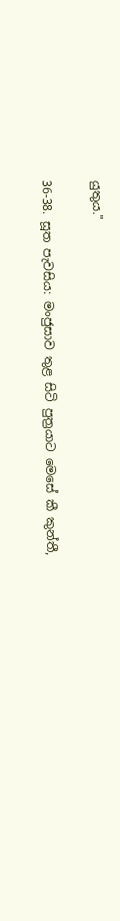යුතුය."

36-38. සූත පැවසිය: මංජුසාව තුළ සිටි පුත්‍රයාට මෙසේ කී කුන්තී,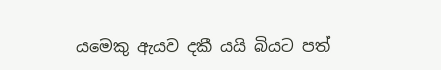යමෙකු ඇයව දකී යයි බියට පත්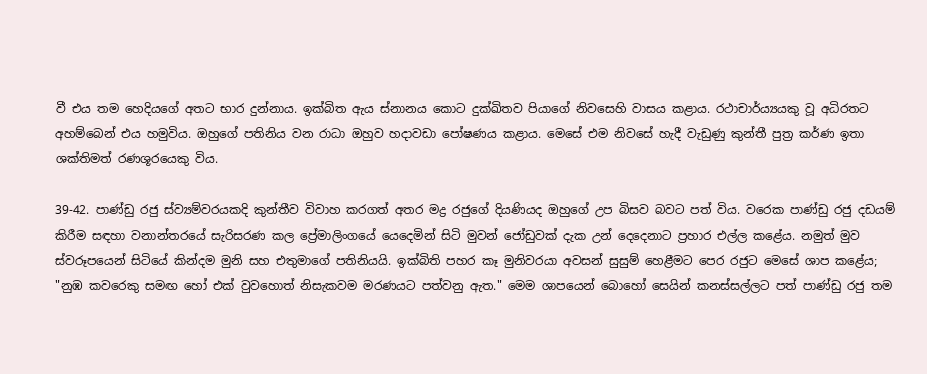වී එය තම හෙදියගේ අතට භාර දුන්නාය. ඉක්බිත ඇය ස්නානය කොට දුක්ඛිතව පියාගේ නිවසෙහි වාසය කළාය. රථාචාර්ය්‍යයකු වූ අධිරතට අහම්බෙන් එය හමුවිය. ඔහුගේ පතිනිය වන රාධා ඔහුව හදාවඩා පෝෂණය කළාය. මෙසේ එම නිවසේ හැදී වැඩුණු කුන්තී පුත්‍ර කර්ණ ඉතා ශක්තිමත් රණශූරයෙකු විය.

39-42. පාණ්ඩු රජු ස්ව්‍යම්වරයකදි කුන්තීව විවාහ කරගත් අතර මද්‍ර රජුගේ දියණියද ඔහුගේ උප බිසව බවට පත් විය. වරෙක පාණ්ඩු රජු දඩයම් කිරීම සඳහා වනාන්තරයේ සැරිසරණ කල ප්‍රේමාලිංගයේ යෙදෙමින් සිටි මුවන් ජෝඩුවක් දැක උන් දෙදෙනාට ප්‍රහාර එල්ල කළේය. නමුත් මුව ස්වරූපයෙන් සිටියේ කින්දම මුනි සහ එතුමාගේ පතිනියයි. ඉක්බිති පහර කෑ මුනිවරයා අවසන් සුසුම් හෙළීමට පෙර රජුට මෙසේ ශාප කළේය; "නුඹ කවරෙකු සමඟ හෝ එක් වුවහොත් නිසැකවම මරණයට පත්වනු ඇත." මෙම ශාපයෙන් බොහෝ සෙයින් කනස්සල්ලට පත් පාණ්ඩු රජු තම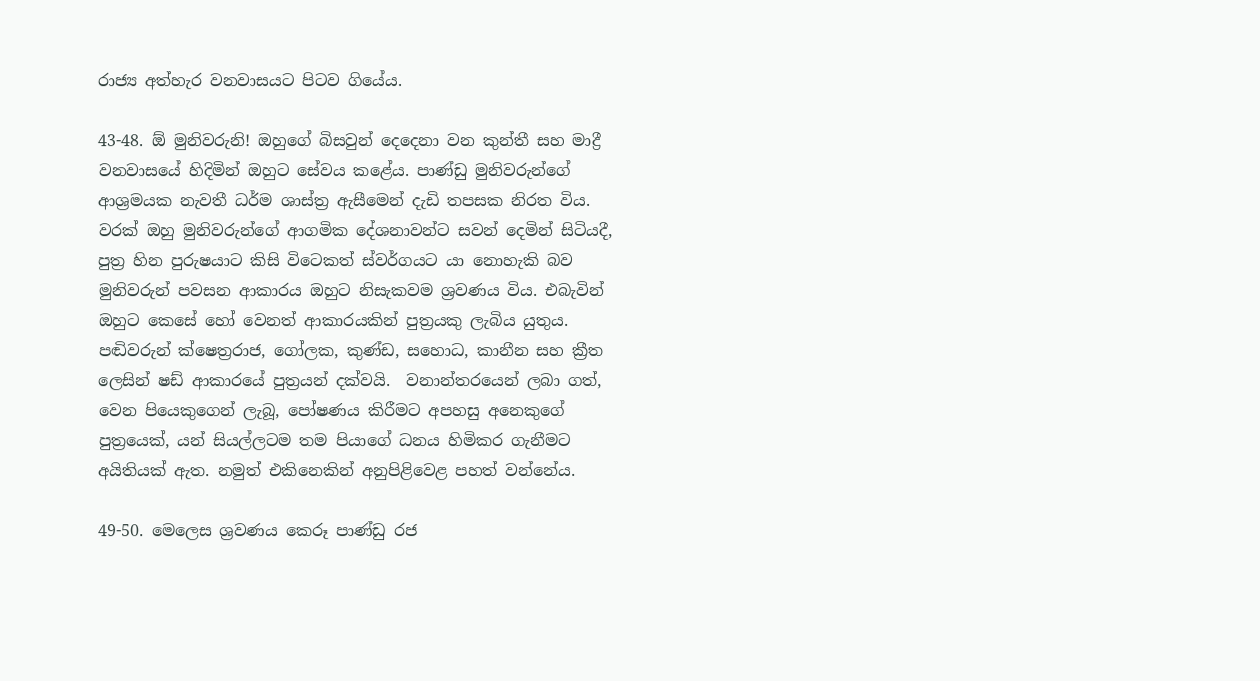රාජ්‍ය අත්හැර වනවාසයට පිටව ගියේය.

43-48. ඕ මුනිවරුනි! ඔහුගේ බිසවුන් දෙදෙනා වන කුන්තී සහ මාද්‍රී වනවාසයේ හිදිමින් ඔහුට සේවය කළේය. පාණ්ඩු මුනිවරුන්ගේ ආශ්‍රමයක නැවතී ධර්ම ශාස්ත්‍ර ඇසීමෙන් දැඩි තපසක නිරත විය. වරක් ඔහු මුනිවරුන්ගේ ආගමික දේශනාවන්ට සවන් දෙමින් සිටියදී, පුත්‍ර හින පුරුෂයාට කිසි විටෙකත් ස්වර්ගයට යා නොහැකි බව මුනිවරුන් පවසන ආකාරය ඔහුට නිසැකවම ශ්‍රවණය විය. එබැවින් ඔහුට කෙසේ හෝ වෙනත් ආකාරයකින් පුත්‍රයකු ලැබිය යුතුය. පඬිවරුන් ක්ෂෙත්‍රරාජ, ගෝලක, කුණ්ඩ, සහොධ, කානීන සහ ක්‍රීත ලෙසින් ෂඩ් ආකාරයේ පුත්‍රයන් දක්වයි.  වනාන්තරයෙන් ලබා ගත්, වෙන පියෙකුගෙන් ලැබූ, පෝෂණය කිරීමට අපහසු අනෙකුගේ පුත්‍රයෙක්, යන් සියල්ලටම තම පියාගේ ධනය හිමිකර ගැනීමට අයිතියක් ඇත. නමුත් එකිනෙකින් අනුපිළිවෙළ පහත් වන්නේය.

49-50. මෙලෙස ශ්‍රවණය කෙරූ පාණ්ඩු රජ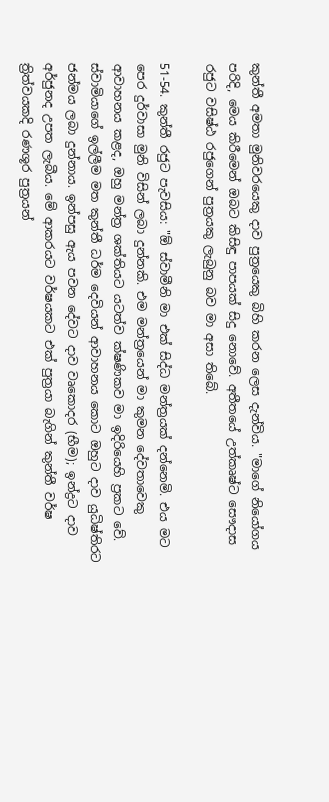කුන්තී අමතා මුනිවරයෙකු දාව පුත්‍රයෙකු බිහි කරන ලෙස දැන්විය. "මාගේ නියෝගය පරිදි, මෙය කිරීමෙන් ඔබට කිසිඳු පාපයක් සිදු නොවේ. අතීතයේ උත්කෘෂ්ට සෞදාස රජුට වසිෂ්ඨ රජුගෙන් පුත්‍රයකු ලැබුනු බව මා අසා තිබේ.

51-54. කුන්තී රජුට පැවසිය: "ඕ ස්වාමීනි මා එක් සිද්ධ මන්ත්‍රයක් දන්නෙමි. එය මට පෙර දුර්වාසා මුනි විසින් ලබා දුන්නකි. එම මන්ත්‍රයෙන් මා කුමන දේවතාවෙකු ආවාහනය කළද, ඔහු මන්ත්‍ර ශක්තියට යටත්ව ක්ෂණිකව මා ඉදිරියෙහි ප්‍රකට වේ. ස්වාමියාගේ ඉල්ලීම මත කුන්තී ධර්ම දෙවියන් ආවාහනය කොට ඔහුට දාව යුධිෂ්තිරට ජන්මය ලබා දුන්නාය. ඉන්පසු ඇය පවන දේවට දාව වෘකොදර (භීම); ඉන්ද්‍රට දාව අර්ජුනද උපත ලැබීය. මේ ආකරයට වර්ෂයකට එක් පුත්‍රයා බැගින් කුන්තී වර්ෂ ත්‍රිත්වයකදි රණශූර පුත්‍රයන්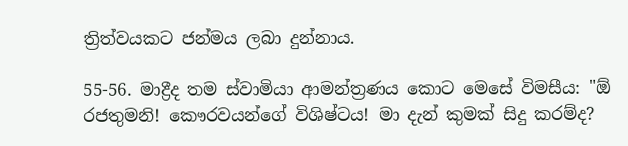ත්‍රිත්වයකට ජන්මය ලබා දුන්නාය.

55-56. මාද්‍රීද තම ස්වාමියා ආමන්ත්‍රණය කොට මෙසේ විමසීය: "ඕ රජතුමනි! කෞරවයන්ගේ විශිෂ්ටය! මා දැන් කුමක් සිදු කරම්ද?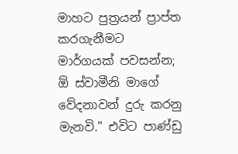මාහට පුත්‍රයන් ප්‍රාප්ත කරගැනීමට මාර්ගයක් පවසන්න; ඕ ස්වාමීනි මාගේ වේදනාවන් දුරු කරනු මැනවි." එවිට පාණ්ඩු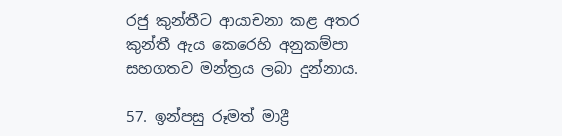රජු කුන්තීට ආයාචනා කළ අතර කුන්තී ඇය කෙරෙහි අනුකම්පා සහගතව මන්ත්‍රය ලබා දුන්නාය.

57. ඉන්පසු රූමත් මාද්‍රී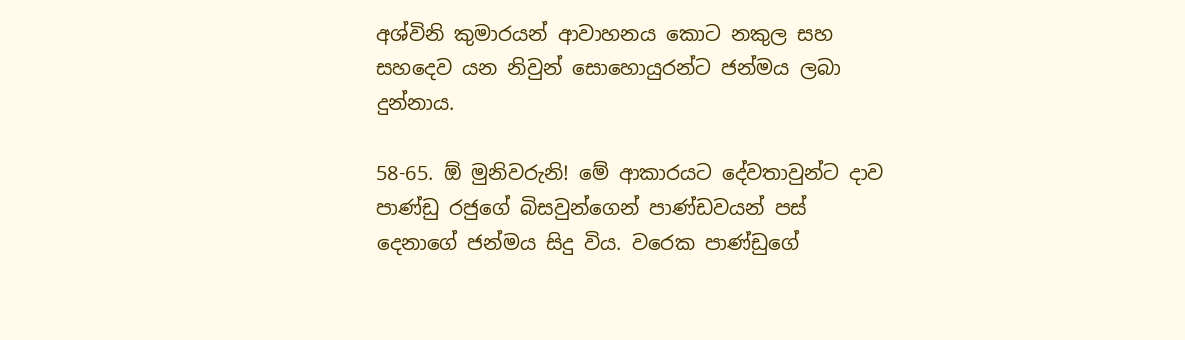අශ්විනි කුමාරයන් ආවාහනය කොට නකුල සහ සහදෙව යන නිවුන් සොහොයුරන්ට ජන්මය ලබා දුන්නාය.

58-65. ඕ මුනිවරුනි! මේ ආකාරයට දේවතාවුන්ට දාව පාණ්ඩු රජුගේ බිසවුන්ගෙන් පාණ්ඩවයන් පස් දෙනාගේ ජන්මය සිදු විය. වරෙක පාණ්ඩුගේ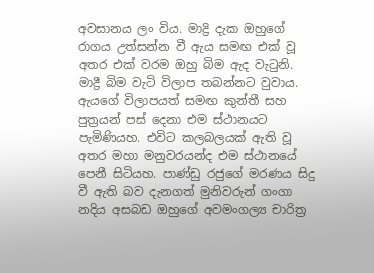අවසානය ලං විය. මාද්‍රි දැක ඔහුගේ රාගය උත්සන්න වී ඇය සමඟ එක් වූ අතර එක් වරම ඔහු බිම ඇද වැටුනි. මාද්‍රී බිම වැටි විලාප තබන්නට වුවාය. ඇයගේ විලාපයත් සමඟ කුන්තී සහ පුත්‍රයන් පස් දෙනා එම ස්ථානයට පැමිණියහ. එවිට කලබලයක් ඇති වූ අතර මහා මනුවරයන්ද එම ස්ථානයේ පෙනී සිටියහ. පාණ්ඩු රජුගේ මරණය සිදු වී ඇති බව දැනගත් මුනිවරුන් ගංගා නදිය අසබඩ ඔහුගේ අවමංගල්‍ය චාරිත්‍ර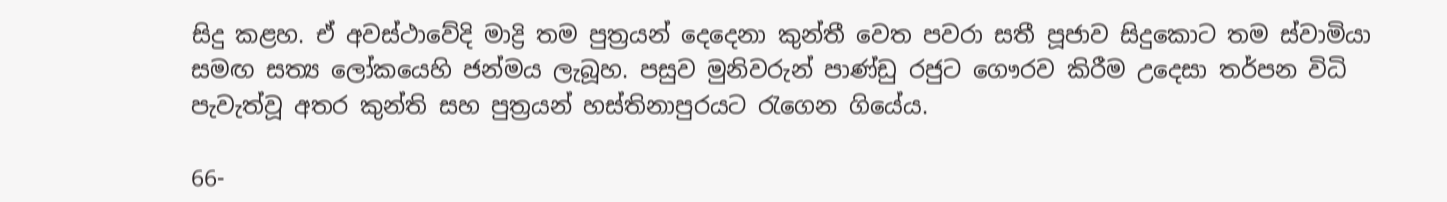සිදු කළහ. ඒ අවස්ථාවේදි මාද්‍රි තම පුත්‍රයන් දෙදෙනා කුන්තී වෙත පවරා සතී පූජාව සිදුකොට තම ස්වාමියා සමඟ සත්‍ය ලෝකයෙහි ජන්මය ලැබූහ. පසුව මුනිවරුන් පාණ්ඩු රජුට ගෞරව කිරීම උදෙසා තර්පන විධි පැවැත්වූ අතර කුන්ති සහ පුත්‍රයන් හස්තිනාපුරයට රැගෙන ගියේය.

66-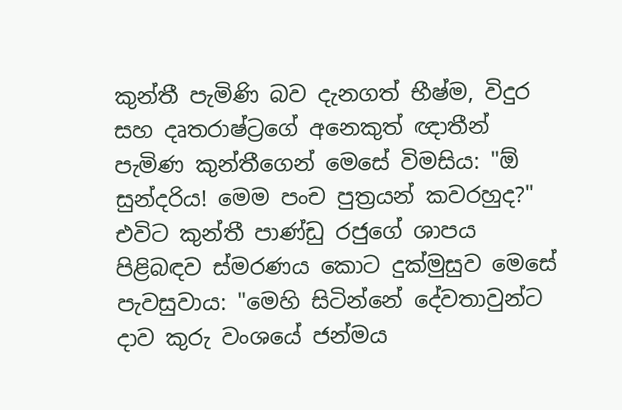කුන්තී පැමිණි බව දැනගත් භීෂ්ම, විදුර සහ දෘතරාෂ්ට්‍රගේ අනෙකුත් ඥාතීන් පැමිණ කුන්තීගෙන් මෙසේ විමසිය: "ඕ සුන්දරිය! මෙම පංච පුත්‍රයන් කවරහුද?" එවිට කුන්තී පාණ්ඩු රජුගේ ශාපය පිළිබඳව ස්මරණය කොට දුක්මුසුව මෙසේ පැවසුවාය: "මෙහි සිටින්නේ දේවතාවුන්ට දාව කුරු වංශයේ ජන්මය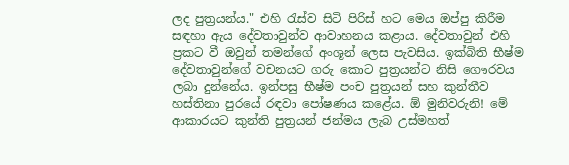ලද පුත්‍රයන්ය." එහි රැස්ව සිටි පිරිස් හට මෙය ඔප්පු කිරීම සඳහා ඇය දේවතාවුන්ව ආවාහනය කළාය. දේවතාවුන් එහි ප්‍රකට වී ඔවුන් තමන්ගේ අංශූන් ලෙස පැවසිය. ඉක්බිති භීෂ්ම දේවතාවුන්ගේ වචනයට ගරු කොට පුත්‍රයන්ට නිසි ගෞරවය ලබා දුන්නේය. ඉන්පසු භීෂ්ම පංච පුත්‍රයන් සහ කුන්තීව හස්තිනා පුරයේ රඳවා පෝෂණය කළේය. ඕ මුනිවරුනි! මේ ආකාරයට කුන්ති පුත්‍රයන් ජන්මය ලැබ උස්මහත්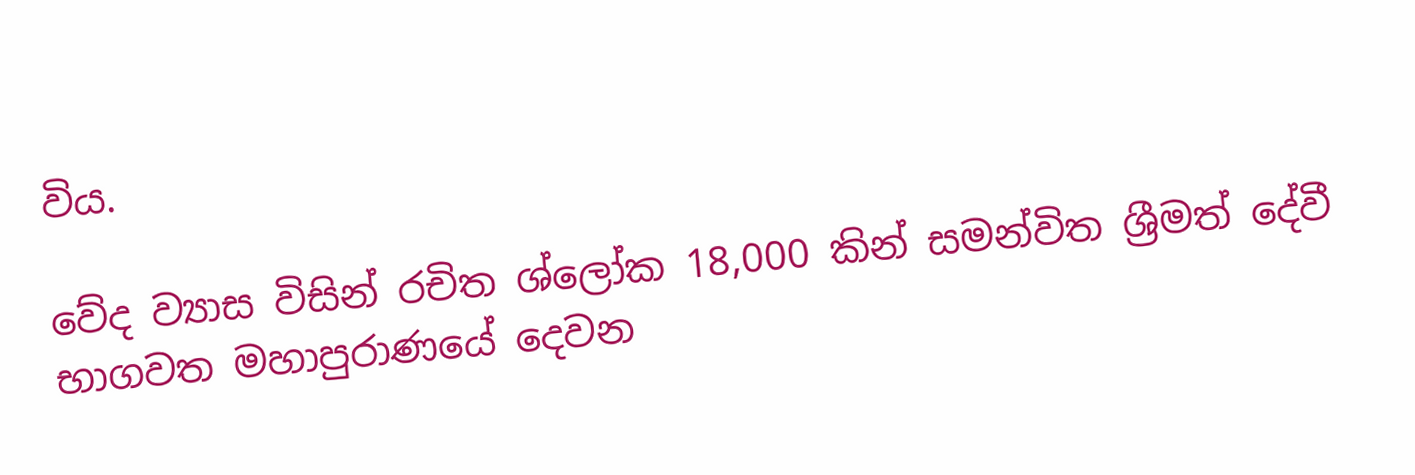විය.

වේද ව්‍යාස විසින් රචිත ශ්ලෝක 18,000 කින් සමන්විත ශ්‍රීමත් දේවී භාගවත මහාපුරාණයේ දෙවන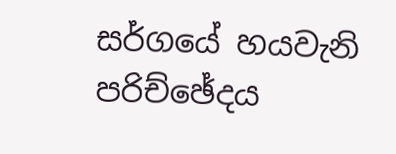සර්ගයේ හයවැනි පරිච්ඡේදය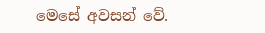මෙසේ අවසන් වේ.